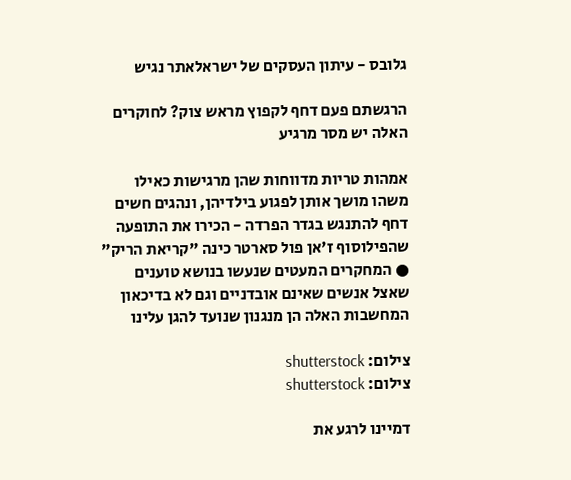גלובס - עיתון העסקים של ישראלאתר נגיש

הרגשתם פעם דחף לקפוץ מראש צוק? לחוקרים האלה יש מסר מרגיע

אמהות טריות מדווחות שהן מרגישות כאילו משהו מושך אותן לפגוע בילדיהן, ונהגים חשים דחף להתנגש בגדר הפרדה - הכירו את התופעה שהפילוסוף ז'אן פול סארטר כינה "קריאת הריק" ● המחקרים המעטים שנעשו בנושא טוענים שאצל אנשים שאינם אובדניים וגם לא בדיכאון המחשבות האלה הן מנגנון שנועד להגן עלינו

צילום: shutterstock
צילום: shutterstock

דמיינו לרגע את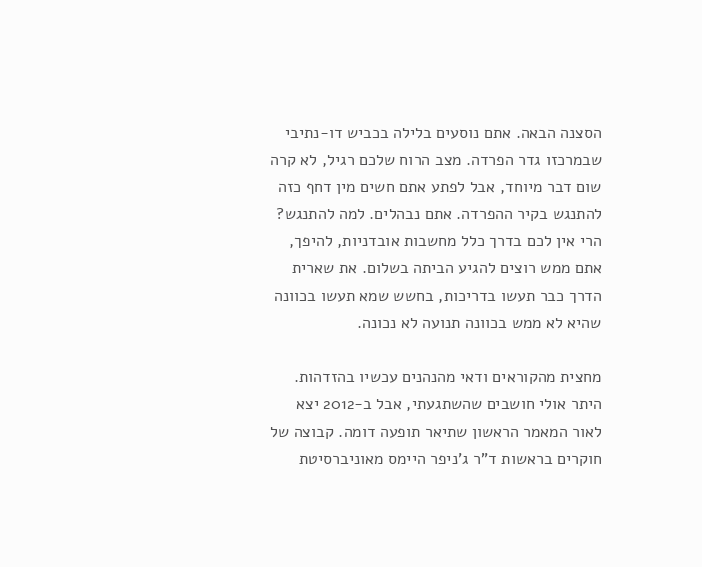הסצנה הבאה. אתם נוסעים בלילה בכביש דו-נתיבי שבמרכזו גדר הפרדה. מצב הרוח שלכם רגיל, לא קרה שום דבר מיוחד, אבל לפתע אתם חשים מין דחף כזה להתנגש בקיר ההפרדה. אתם נבהלים. למה להתנגש? הרי אין לכם בדרך כלל מחשבות אובדניות, להיפך, אתם ממש רוצים להגיע הביתה בשלום. את שארית הדרך כבר תעשו בדריכות, בחשש שמא תעשו בכוונה שהיא לא ממש בכוונה תנועה לא נכונה.

מחצית מהקוראים ודאי מהנהנים עכשיו בהזדהות. היתר אולי חושבים שהשתגעתי, אבל ב-2012 יצא לאור המאמר הראשון שתיאר תופעה דומה. קבוצה של חוקרים בראשות ד"ר ג'ניפר היימס מאוניברסיטת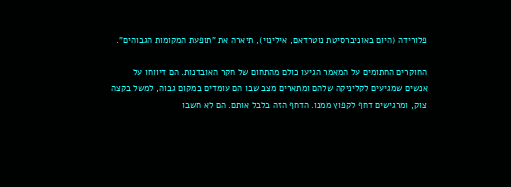פלורידה (היום באוניברסיטת נוטרדאם, אילינוי), תיארה את "תופעת המקומות הגבוהים".

החוקרים החתומים על המאמר הגיעו כולם מהתחום של חקר האובדנות. הם דיווחו על אנשים שמגיעים לקליניקה שלהם ומתארים מצב שבו הם עומדים במקום גבוה, למשל בקצה צוק, ומרגישים דחף לקפוץ ממנו. הדחף הזה בלבל אותם. הם לא חשבו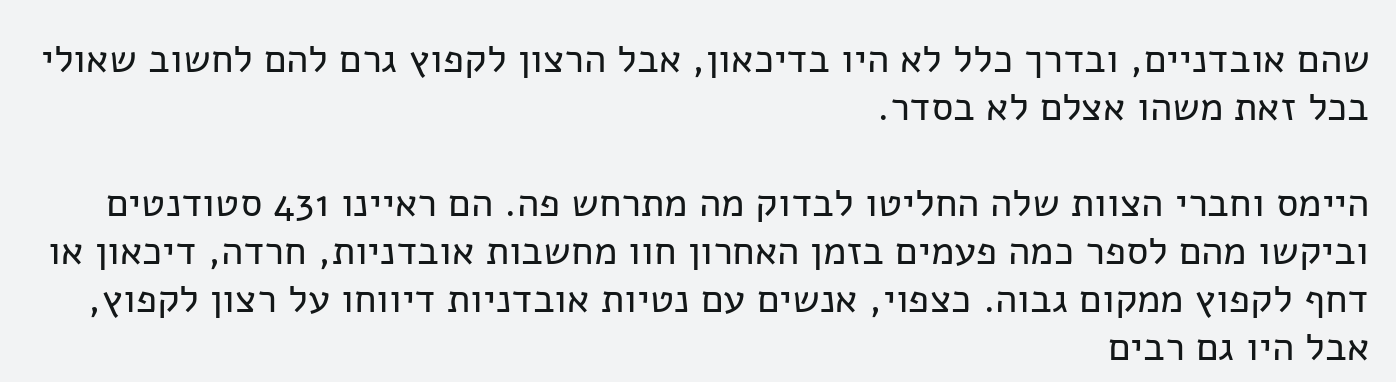שהם אובדניים, ובדרך כלל לא היו בדיכאון, אבל הרצון לקפוץ גרם להם לחשוב שאולי בכל זאת משהו אצלם לא בסדר.

היימס וחברי הצוות שלה החליטו לבדוק מה מתרחש פה. הם ראיינו 431 סטודנטים וביקשו מהם לספר כמה פעמים בזמן האחרון חוו מחשבות אובדניות, חרדה, דיכאון או דחף לקפוץ ממקום גבוה. כצפוי, אנשים עם נטיות אובדניות דיווחו על רצון לקפוץ, אבל היו גם רבים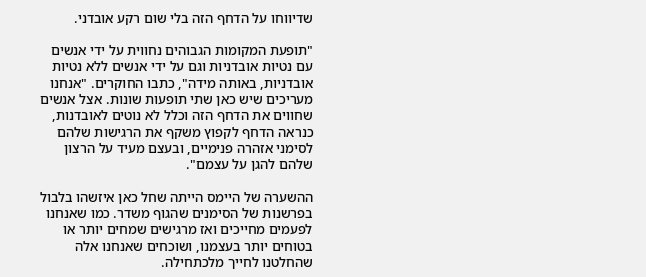שדיווחו על הדחף הזה בלי שום רקע אובדני.

"תופעת המקומות הגבוהים נחווית על ידי אנשים עם נטיות אובדניות וגם על ידי אנשים ללא נטיות אובדניות, באותה מידה", כתבו החוקרים. "אנחנו מעריכים שיש כאן שתי תופעות שונות. אצל אנשים שחווים את הדחף הזה וכלל לא נוטים לאובדנות, כנראה הדחף לקפוץ משקף את הרגישות שלהם לסימני אזהרה פנימיים, ובעצם מעיד על הרצון שלהם להגן על עצמם".

ההשערה של היימס הייתה שחל כאן איזשהו בלבול בפרשנות של הסימנים שהגוף משדר. כמו שאנחנו לפעמים מחייכים ואז מרגישים שמחים יותר או בטוחים יותר בעצמנו, ושוכחים שאנחנו אלה שהחלטנו לחייך מלכתחילה.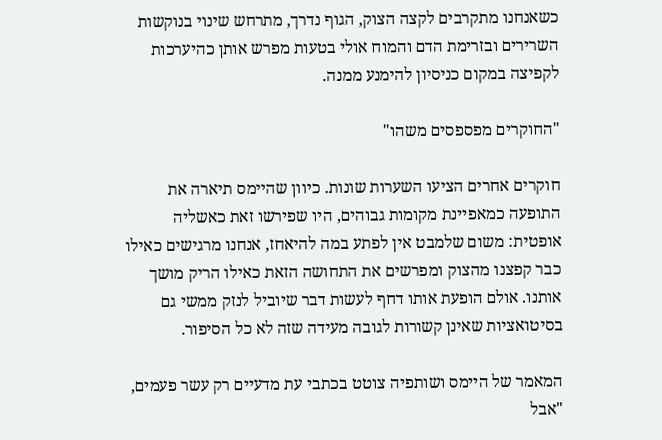כשאנחנו מתקרבים לקצה הצוק, הגוף נדרך, מתרחש שינוי בנוקשות השרירים ובזרימת הדם והמוח אולי בטעות מפרש אותן כהיערכות לקפיצה במקום כניסיון להימנע ממנה.

"החוקרים מפספסים משהו"

חוקרים אחרים הציעו השערות שונות. כיוון שהיימס תיארה את התופעה כמאפיינת מקומות גבוהים, היו שפירשו זאת כאשליה אופטית: משום שלמבט אין לפתע במה להיאחז, אנחנו מרגישים כאילו כבר קפצנו מהצוק ומפרשים את התחושה הזאת כאילו הריק מושך אותנו. אולם הופעת אותו דחף לעשות דבר שיוביל לנזק ממשי גם בסיטואציות שאינן קשורות לגובה מעידה שזה לא כל הסיפור.

המאמר של היימס ושותפיה צוטט בכתבי עת מדעיים רק עשר פעמים, "אבל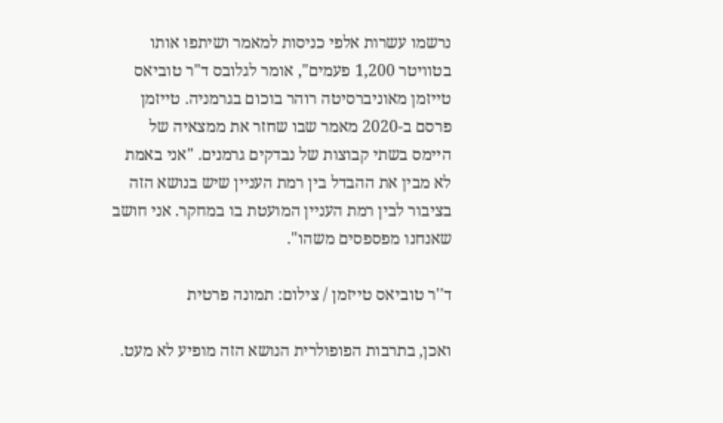נרשמו עשרות אלפי כניסות למאמר ושיתפו אותו בטוויטר 1,200 פעמים", אומר לגלובס ד"ר טוביאס טייזמן מאוניברסיטה רוהר בוכום בגרמניה. טייזמן פרסם ב-2020 מאמר שבו שחזר את ממצאיה של היימס בשתי קבוצות של נבדקים גרמנים. "אני באמת לא מבין את ההבדל בין רמת העניין שיש בנושא הזה בציבור לבין רמת העניין המועטת בו במחקר. אני חושב שאנחנו מפספסים משהו".

ד''ר טוביאס טייזמן / צילום: תמונה פרטית

ואכן, בתרבות הפופולרית הנושא הזה מופיע לא מעט.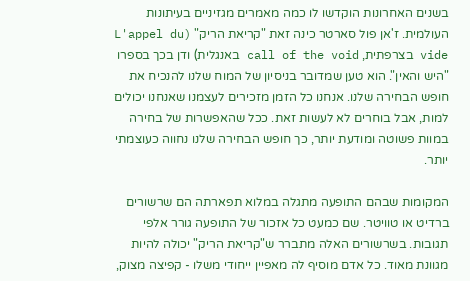בשנים האחרונות הוקדשו לו כמה מאמרים מגזיניים בעיתונות העולמית. ז'אן פול סארטר כינה זאת "קריאת הריק" (L'appel du vide בצרפתית, call of the void באנגלית) ודן בכך בספרו "היש והאין". הוא טען שמדובר בניסיון של המוח שלנו להנכיח את חופש הבחירה שלנו. אנחנו כל הזמן מזכירים לעצמנו שאנחנו יכולים למות, אבל בוחרים לא לעשות זאת. ככל שהאפשרות של בחירה במוות פשוטה ומודעת יותר, כך חופש הבחירה שלנו נחווה כעוצמתי יותר.

המקומות שבהם התופעה מתגלה במלוא תפארתה הם שרשורים ברדיט או טוויטר. שם כמעט כל אזכור של התופעה גורר אלפי תגובות. בשרשורים האלה מתברר ש"קריאת הריק" יכולה להיות מגוונת מאוד. כל אדם מוסיף לה מאפיין ייחודי משלו - קפיצה מצוק,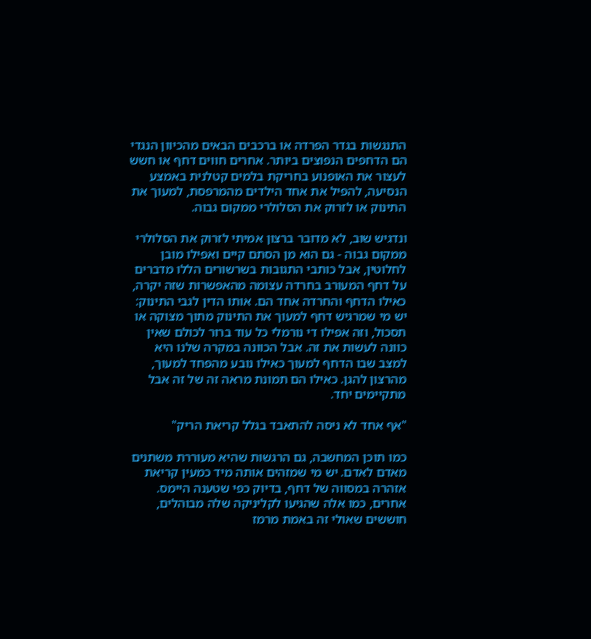התנגשות בגדר הפרדה או ברכבים הבאים מהכיוון הנגדי הם הדחפים הנפוצים ביותר. אחרים חווים דחף או חשש לעצור את האופנוע בחריקת בלמים קטלנית באמצע הנסיעה, להפיל את אחד הילדים מהמרפסת, למעוך את התינוק או לזרוק את הסלולרי ממקום גבוה.

ונדגיש שוב, לא מדובר ברצון אמיתי לזרוק את הסלולרי ממקום גבוה - גם הוא מן הסתם קיים ואפילו מובן לחלוטין, אבל כותבי התגובות בשרשורים הללו מדברים על דחף המעורב בחרדה עצומה מהאפשרות שזה יקרה, כאילו הדחף והחרדה אחד הם. אותו הדין לגבי התינוק: יש מי שמרגיש דחף למעוך את התינוק מתוך מצוקה או תסכול, וזה אפילו די נורמלי כל עוד ברור לכולם שאין כוונה לעשות את זה. אבל הכוונה במקרה שלנו היא למצב שבו הדחף למעוך כאילו נובע מהפחד למעוך, מהרצון להגן. כאילו הם תמונת מראה זה של זה אבל מתקיימים יחד.

"אף אחד לא ניסה להתאבד בגלל קריאת הריק"

כמו תוכן המחשבה, גם הרגשות שהיא מעוררת משתנים מאדם לאדם. יש מי שמזהים אותה מיד כמעין קריאת אזהרה במסווה של דחף, בדיוק כפי שטענה היימס. אחרים, כמו אלה שהגיעו לקליניקה שלה מבוהלים, חוששים שאולי זה באמת מרמז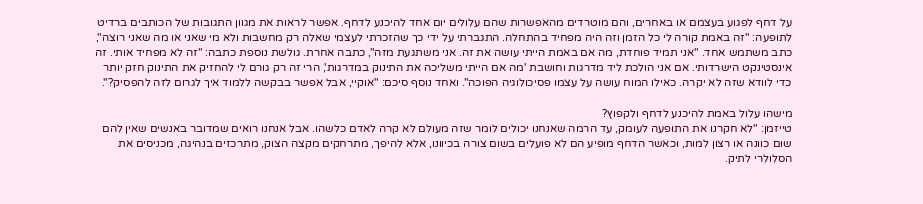על דחף לפגוע בעצמם או באחרים, והם מוטרדים מהאפשרות שהם עלולים יום אחד להיכנע לדחף. אפשר לראות את מגוון התגובות של הכותבים ברדיט לתופעה: "זה באמת קורה לי כל הזמן וזה היה מפחיד בהתחלה. התגברתי על ידי כך שהזכרתי לעצמי שאלה רק מחשבות ולא מי שאני או מה שאני רוצה", כתב משתמש אחד. "אני תמיד פוחדת, מה אם באמת הייתי עושה את זה. אני משתגעת מזה", כתבה אחרת. גולשת נוספת כתבה: "זה לא מפחיד אותי. זה אינסטינקט הישרדותי. אם אני הולכת ליד מדרגות וחושבת 'מה אם הייתי משליכה את התינוק במדרגות', הרי זה רק גורם לי להחזיק את התינוק חזק יותר כדי לוודא שזה לא יקרה. כאילו המוח עושה על עצמו פסיכולוגיה הפוכה". ואחד נוסף סיכם: "אוקיי, אבל אפשר בבקשה ללמוד איך לגרום לזה להפסיק?".

מישהו עלול באמת להיכנע לדחף ולקפוץ?
טייזמן: "לא חקרנו את התופעה לעומק, עד הרמה שאנחנו יכולים לומר שזה מעולם לא קרה לאדם כלשהו. אבל אנחנו רואים שמדובר באנשים שאין להם שום כוונה או רצון למות, וכאשר הדחף מופיע הם לא פועלים בשום צורה בכיוונו, אלא להיפך, מתרחקים מקצה הצוק, מתרכזים בנהיגה, מכניסים את הסלולרי לתיק.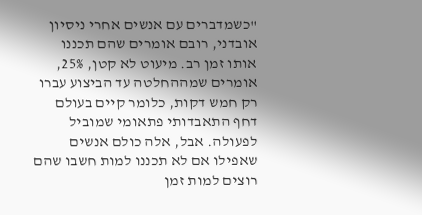"כשמדברים עם אנשים אחרי ניסיון אובדני, רובם אומרים שהם תכננו אותו זמן רב. מיעוט לא קטן, 25%, אומרים שמההחלטה עד הביצוע עברו רק חמש דקות, כלומר קיים בעולם דחף התאבדותי פתאומי שמוביל לפעולה. אבל, אלה כולם אנשים שאפילו אם לא תכננו למות חשבו שהם רוצים למות זמן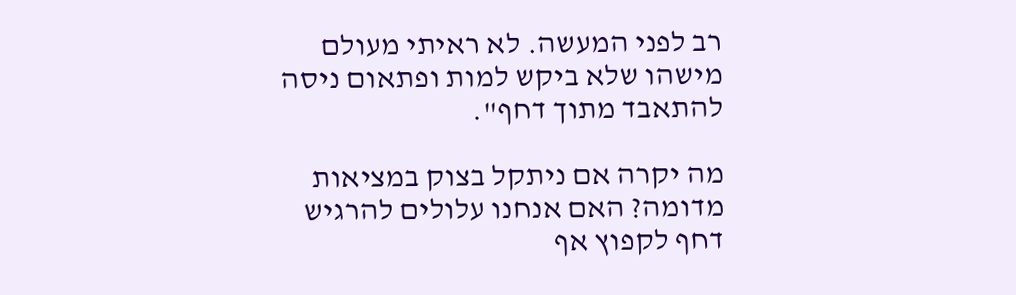רב לפני המעשה. לא ראיתי מעולם מישהו שלא ביקש למות ופתאום ניסה להתאבד מתוך דחף".

מה יקרה אם ניתקל בצוק במציאות מדומה? האם אנחנו עלולים להרגיש דחף לקפוץ אף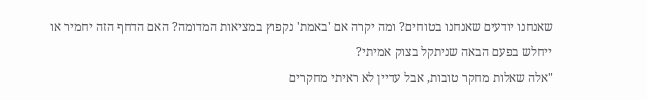שאנחנו יודעים שאנחנו בטוחים? ומה יקרה אם 'באמת' נקפוץ במציאות המדומה? האם הדחף הזה יחמיר או ייחלש בפעם הבאה שניתקל בצוק אמיתי?
"אלה שאלות מחקר טובות, אבל עדיין לא ראיתי מחקרים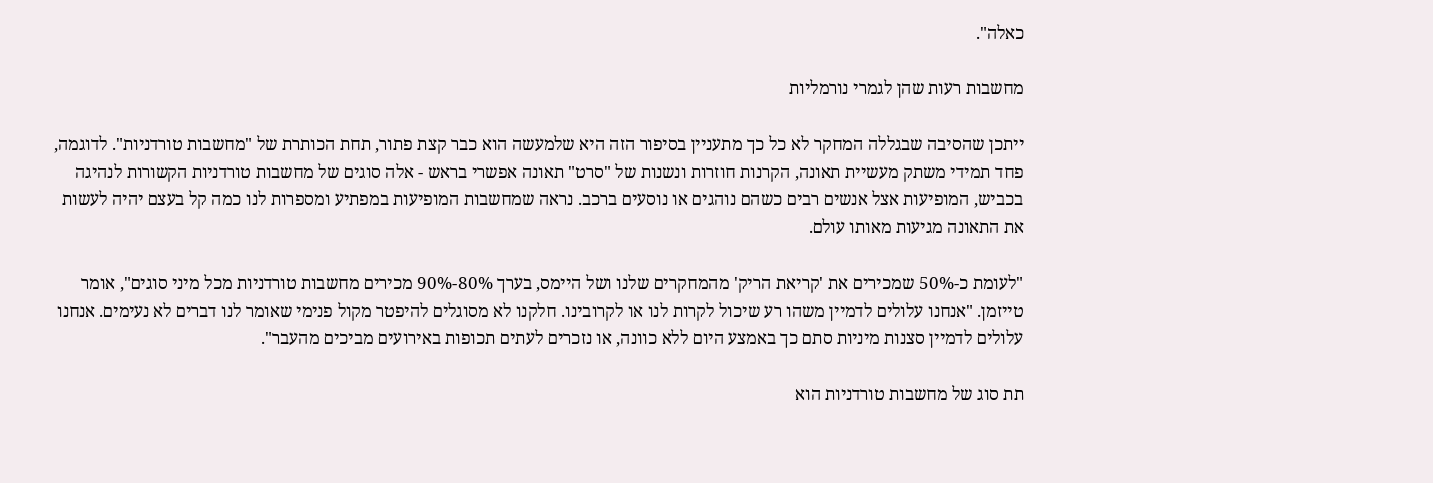כאלה".

מחשבות רעות שהן לגמרי נורמליות

ייתכן שהסיבה שבגללה המחקר לא כל כך מתעניין בסיפור הזה היא שלמעשה הוא כבר קצת פתור, תחת הכותרת של "מחשבות טורדניות". לדוגמה, פחד תמידי משתק מעשיית תאונה, הקרנות חוזרות ונשנות של "סרט" תאונה אפשרי בראש - אלה סוגים של מחשבות טורדניות הקשורות לנהיגה בכביש, המופיעות אצל אנשים רבים כשהם נוהגים או נוסעים ברכב. נראה שמחשבות המופיעות במפתיע ומספרות לנו כמה קל בעצם יהיה לעשות את התאונה מגיעות מאותו עולם.

"לעומת כ-50% שמכירים את 'קריאת הריק' מהמחקרים שלנו ושל היימס, בערך 80%-90% מכירים מחשבות טורדניות מכל מיני סוגים", אומר טייזמן. "אנחנו עלולים לדמיין משהו רע שיכול לקרות לנו או לקרובינו. חלקנו לא מסוגלים להיפטר מקול פנימי שאומר לנו דברים לא נעימים. אנחנו עלולים לדמיין סצנות מיניות סתם כך באמצע היום ללא כוונה, או נזכרים לעתים תכופות באירועים מביכים מהעבר".

תת סוג של מחשבות טורדניות הוא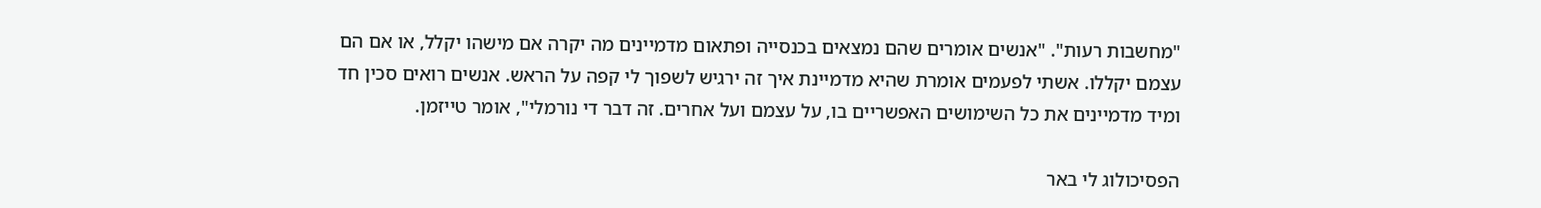"מחשבות רעות". "אנשים אומרים שהם נמצאים בכנסייה ופתאום מדמיינים מה יקרה אם מישהו יקלל, או אם הם עצמם יקללו. אשתי לפעמים אומרת שהיא מדמיינת איך זה ירגיש לשפוך לי קפה על הראש. אנשים רואים סכין חד ומיד מדמיינים את כל השימושים האפשריים בו, על עצמם ועל אחרים. זה דבר די נורמלי", אומר טייזמן.

הפסיכולוג לי באר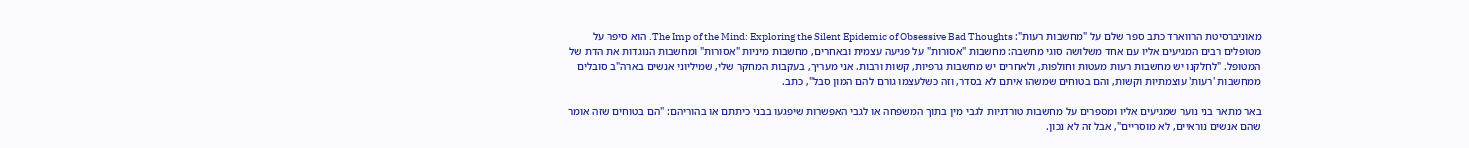מאוניברסיטת הרווארד כתב ספר שלם על "מחשבות רעות": The Imp of the Mind: Exploring the Silent Epidemic of Obsessive Bad Thoughts. הוא סיפר על מטופלים רבים המגיעים אליו עם אחד משלושה סוגי מחשבה: מחשבות "אסורות" על פגיעה עצמית ובאחרים, מחשבות מיניות "אסורות" ומחשבות הנוגדות את הדת של המטופל. "לחלקנו יש מחשבות רעות מעטות וחולפות, ולאחרים יש מחשבות גרפיות, קשות ורבות. אני מעריך, בעקבות המחקר שלי, שמיליוני אנשים בארה"ב סובלים ממחשבות 'רעות' עוצמתיות וקשות, והם בטוחים שמשהו איתם לא בסדר, וזה כשלעצמו גורם להם המון סבל", כתב.

באר מתאר בני נוער שמגיעים אליו ומספרים על מחשבות טורדניות לגבי מין בתוך המשפחה או לגבי האפשרות שיפגעו בבני כיתתם או בהוריהם: "הם בטוחים שזה אומר שהם אנשים נוראיים, לא מוסריים", אבל זה לא נכון.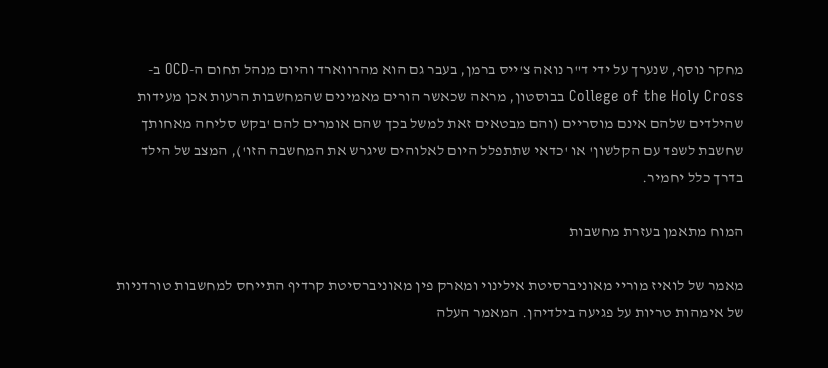מחקר נוסף, שנערך על ידי ד"ר נואה צ'ייס ברמן, בעבר גם הוא מהרווארד והיום מנהל תחום ה-OCD ב-College of the Holy Cross בבוסטון, מראה שכאשר הורים מאמינים שהמחשבות הרעות אכן מעידות שהילדים שלהם אינם מוסריים (והם מבטאים זאת למשל בכך שהם אומרים להם 'בקש סליחה מאחותך שחשבת לשפד עם הקלשון' או 'כדאי שתתפלל היום לאלוהים שיגרש את המחשבה הזו'), המצב של הילד בדרך כלל יחמיר.

המוח מתאמן בעזרת מחשבות

מאמר של לואיז מוריי מאוניברסיטת אילינוי ומארק פין מאוניברסיטת קרדיף התייחס למחשבות טורדניות של אימהות טריות על פגיעה בילדיהן. המאמר העלה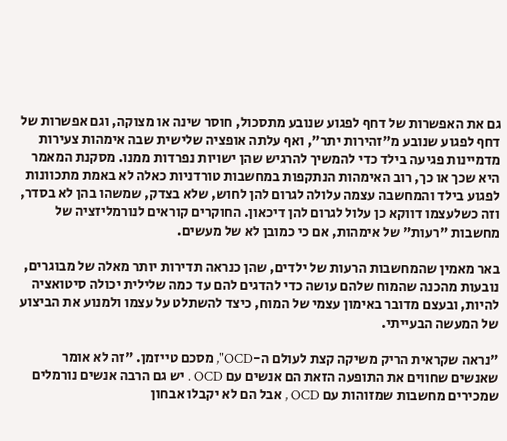גם את האפשרות של דחף לפגוע שנובע מתסכול, חוסר שינה או מצוקה, וגם אפשרות של דחף לפגוע שנובע מ"זהירות יתר", ואף עלתה אופציה שלישית שבה אימהות צעירות מדמיינות פגיעה בילד כדי להמשיך להרגיש שהן ישויות נפרדות ממנו. מסקנת המאמר היא שכך או כך, רוב האימהות הנתקפות במחשבות טורדניות כאלה לא באמת מתכוונות לפגוע בילד והמחשבה עצמה עלולה לגרום להן לחוש, שלא בצדק, שמשהו בהן לא בסדר, וזה כשלעצמו דווקא כן עלול לגרום להן דיכאון. החוקרים קוראים לנורמליזציה של מחשבות "רעות" של אימהות, אם כי כמובן לא של מעשים.

באר מאמין שהמחשבות הרעות של ילדים, שהן כנראה תדירות יותר מאלה של מבוגרים, נובעות מהכנה שהמוח שלהם עושה כדי להדגים להם עד כמה שלילית יכולה סיטואציה להיות, ובעצם מדובר באימון עצמי של המוח, כיצד להשתלט על עצמו ולמנוע את הביצוע של המעשה הבעייתי.

"נראה שקראית הריק משיקה קצת לעולם ה-OCD", מסכם טייזמן. "זה לא אומר שאנשים שחווים את התופעה הזאת הם אנשים עם OCD . יש גם הרבה אנשים נורמלים שמכירים מחשבות שמזוהות עם OCD , אבל הם לא יקבלו אבחון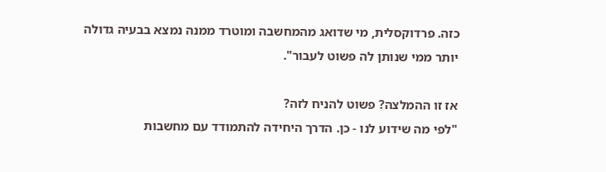כזה. פרדוקסלית, מי שדואג מהמחשבה ומוטרד ממנה נמצא בבעיה גדולה יותר ממי שנותן לה פשוט לעבור".

אז זו ההמלצה? פשוט להניח לזה?
"לפי מה שידוע לנו - כן. הדרך היחידה להתמודד עם מחשבות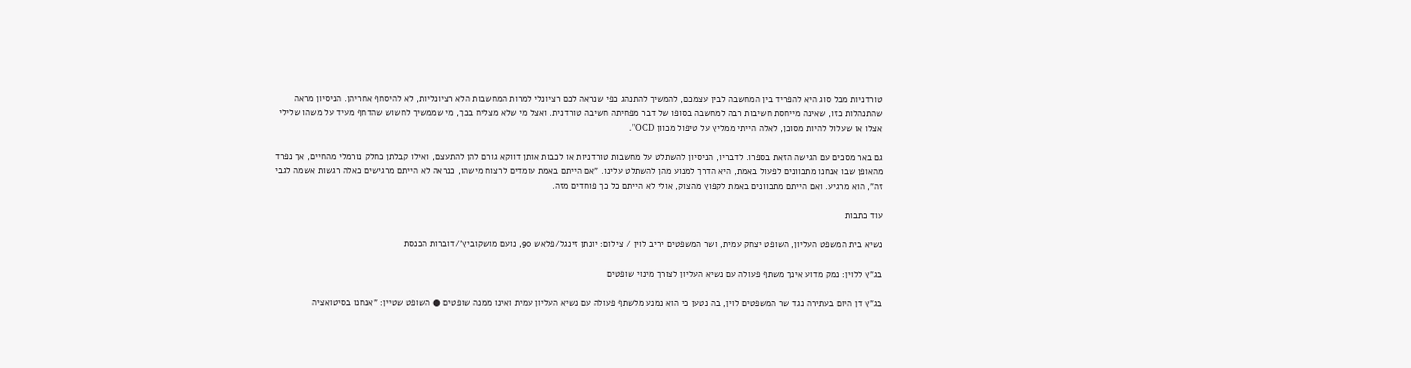טורדניות מכל סוג היא להפריד בין המחשבה לבין עצמכם, להמשיך להתנהג כפי שנראה לכם רציונלי למרות המחשבות הלא רציונליות, לא להיסחף אחריהן. הניסיון מראה שהתנהלות כזו, שאינה מייחסת חשיבות רבה למחשבה בסופו של דבר מפחיתה חשיבה טורדנית. ואצל מי שלא מצליח בכך, מי שממשיך לחשוש שהדחף מעיד על משהו שלילי אצלו או שעלול להיות מסוכן, לאלה הייתי ממליץ על טיפול מכוון OCD".

גם באר מסכים עם הגישה הזאת בספרו. לדבריו, הניסיון להשתלט על מחשבות טורדניות או לכבות אותן דווקא גורם להן להתעצם, ואילו קבלתן כחלק נורמלי מהחיים, אך נפרד מהאופן שבו אנחנו מתכוונים לפעול באמת, היא הדרך למנוע מהן להשתלט עלינו. "אם הייתם באמת עומדים לרצוח מישהו, כנראה לא הייתם מרגישים כאלה רגשות אשמה לגבי זה", הוא מרגיע. ואם הייתם מתכוונים באמת לקפוץ מהצוק, אולי לא הייתם כל כך פוחדים מזה.

עוד כתבות

נשיא בית המשפט העליון, השופט יצחק עמית, ושר המשפטים יריב לוין / צילום: יונתן זינגל/פלאש 90, נועם מושקוביץ'/דוברות הכנסת

בג"ץ ללוין: נמק מדוע אינך משתף פעולה עם נשיא העליון לצורך מינוי שופטים

בג"ץ דן היום בעתירה נגד שר המשפטים לוין, בה נטען כי הוא נמנע מלשתף פעולה עם נשיא העליון עמית ואינו ממנה שופטים ● השופט שטיין: "אנחנו בסיטואציה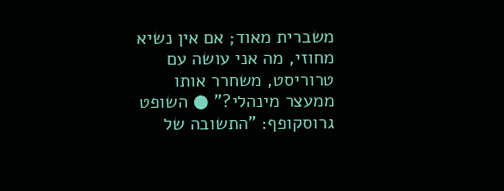משברית מאוד; אם אין נשיא מחוזי, מה אני עושה עם טרוריסט, משחרר אותו ממעצר מינהלי?" ● השופט גרוסקופף: "התשובה של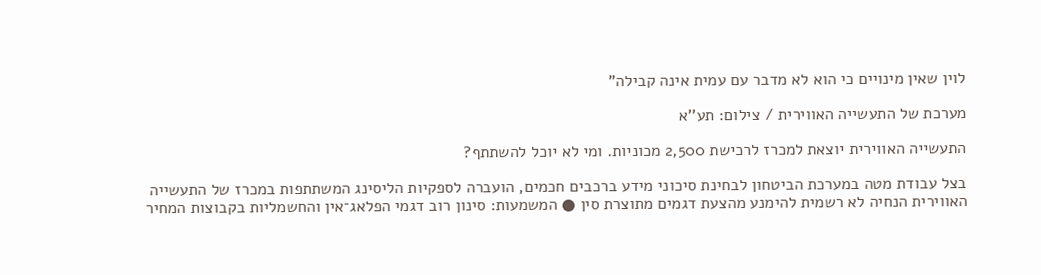לוין שאין מינויים כי הוא לא מדבר עם עמית אינה קבילה"

מערכת של התעשייה האווירית / צילום: תע''א

התעשייה האווירית יוצאת למכרז לרכישת 2,500 מכוניות. ומי לא יוכל להשתתף?

בצל עבודת מטה במערכת הביטחון לבחינת סיכוני מידע ברכבים חכמים, הועברה לספקיות הליסינג המשתתפות במכרז של התעשייה האווירית הנחיה לא רשמית להימנע מהצעת דגמים מתוצרת סין ● המשמעות: סינון רוב דגמי הפלאג־אין והחשמליות בקבוצות המחיר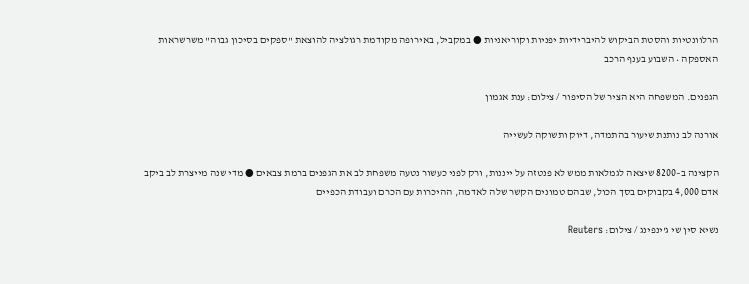הרלוונטיות והסטת הביקוש להיברידיות יפניות וקוריאניות ● במקביל, באירופה מקודמת רגולציה להוצאת "ספקים בסיכון גבוה" משרשראות האספקה • השבוע בענף הרכב

הגפנים. המשפחה היא הציר של הסיפור / צילום: ענת אגמון

אורנה לב נותנת שיעור בהתמדה, דיוק ותשוקה לעשייה

הקצינה ב–8200 שיצאה לגמלאות ממש לא פנטזה על ייננות, ורק לפני כעשור נטעה משפחת לב את הגפנים ברמת צבאים ● מדי שנה מייצרת לב ביקב אדם 4,000 בקבוקים בסך הכול, שבהם טמונים הקשר שלה לאדמה, ההיכרות עם הכרם ועבודת הכפיים

נשיא סין שי ג'ינפינג / צילום: Reuters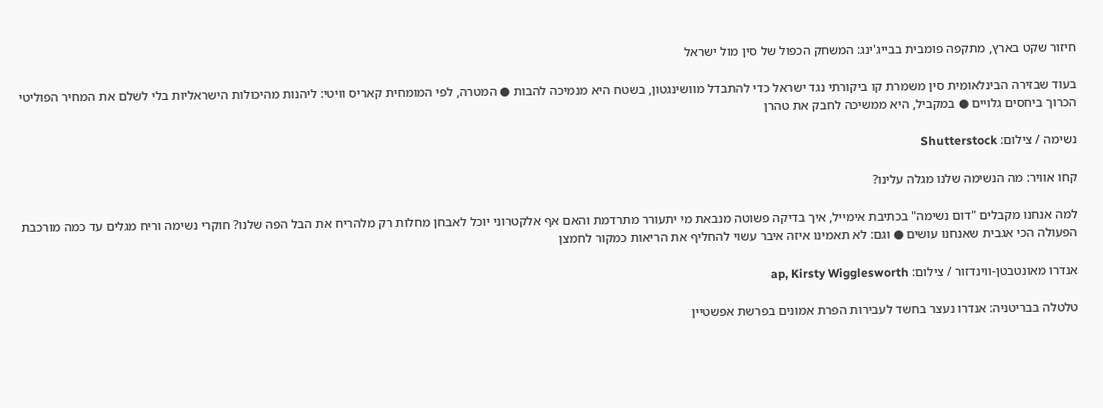חיזור שקט בארץ, מתקפה פומבית בבייג'ינג: המשחק הכפול של סין מול ישראל

בעוד שבזירה הבינלאומית סין משמרת קו ביקורתי נגד ישראל כדי להתבדל מוושינגטון, בשטח היא מנמיכה להבות ● המטרה, לפי המומחית קאריס וויטי: ליהנות מהיכולות הישראליות בלי לשלם את המחיר הפוליטי הכרוך ביחסים גלויים ● במקביל, היא ממשיכה לחבק את טהרן

נשימה / צילום: Shutterstock

קחו אוויר: מה הנשימה שלנו מגלה עלינו?

למה אנחנו מקבלים "דום נשימה" בכתיבת אימייל, איך בדיקה פשוטה מנבאת מי יתעורר מתרדמת והאם אף אלקטרוני יוכל לאבחן מחלות רק מלהריח את הבל הפה שלנו? חוקרי נשימה וריח מגלים עד כמה מורכבת הפעולה הכי אגבית שאנחנו עושים ● וגם: לא תאמינו איזה איבר עשוי להחליף את הריאות כמקור לחמצן

אנדרו מאונטבטן-ווינדזור / צילום: ap, Kirsty Wigglesworth

טלטלה בבריטניה: אנדרו נעצר בחשד לעבירות הפרת אמונים בפרשת אפשטיין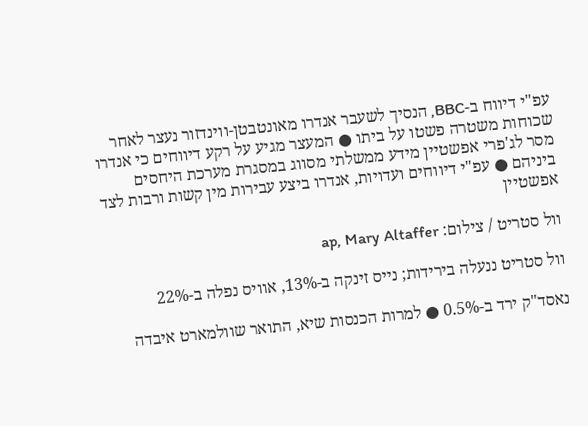עפ"י דיווח ב-BBC, הנסיך לשעבר אנדרו מאונטבטן-ווינדזור נעצר לאחר שכוחות משטרה פשטו על ביתו ● המעצר מגיע על רקע דיווחים כי אנדרו מסר לג'פרי אפשטיין מידע ממשלתי מסווג במסגרת מערכת היחסים ביניהם ● עפ"י דיווחים ועדויות, אנדרו ביצע עבירות מין קשות ורבות לצד אפשטיין

וול סטריט / צילום: ap, Mary Altaffer

וול סטריט ננעלה בירידות; נייס זינקה ב-13%, אוויס נפלה ב-22%

נאסד"ק ירד ב-0.5% ● למרות הכנסות שיא, התואר שוולמארט איבדה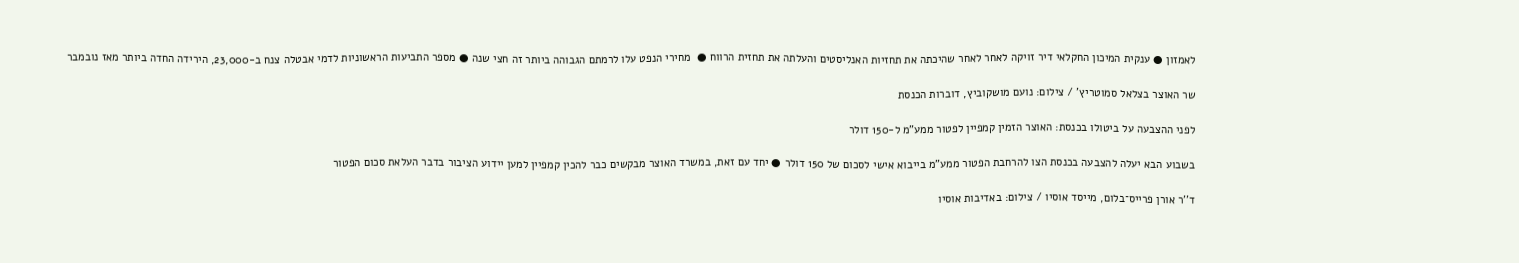לאמזון ● ענקית המיכון החקלאי דיר זויקה לאחר לאחר שהיכתה את תחזיות האנליסטים והעלתה את תחזית הרווח ●  מחירי הנפט עלו לרמתם הגבוהה ביותר זה חצי שנה ● מספר התביעות הראשוניות לדמי אבטלה צנח ב-23,000, הירידה החדה ביותר מאז נובמבר

שר האוצר בצלאל סמוטריץ' / צילום: נועם מושקוביץ, דוברות הכנסת

לפני ההצבעה על ביטולו בכנסת: האוצר הזמין קמפיין לפטור ממע"מ ל-150 דולר

בשבוע הבא יעלה להצבעה בכנסת הצו להרחבת הפטור ממע"מ בייבוא אישי לסכום של 150 דולר ● יחד עם זאת, במשרד האוצר מבקשים כבר להכין קמפיין למען יידוע הציבור בדבר העלאת סכום הפטור

ד''ר אורן פרייס־בלום, מייסד אוסיו / צילום: באדיבות אוסיו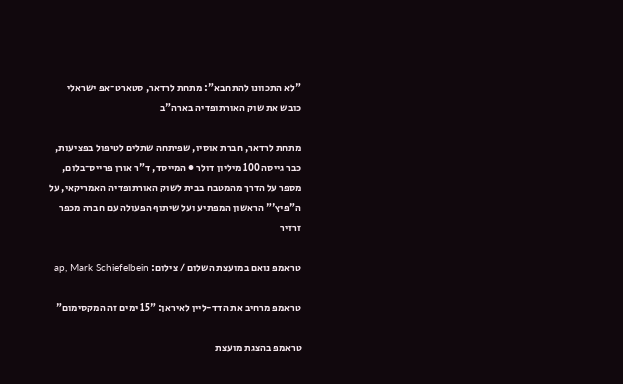"לא התכוונו להתחבא": מתחת לרדאר, סטארט־אפ ישראלי כובש את שוק האורתופדיה בארה"ב

מתחת לרדאר, חברת אוסיו, שפיתחה שתלים לטיפול בפציעות, כבר גייסה 100 מיליון דולר ● המייסד, ד"ר אורן פרייס־בלום, מספר על הדרך מהמטבח בבית לשוק האורתופדיה האמריקאי, על ה"פיץ'" הראשון המפתיע ועל שיתוף הפעולה עם חברה מכפר זרזיר

טראמפ נואם במועצת השלום / צילום: ap, Mark Schiefelbein

טראמפ מרחיב את הדד-ליין לאיראן: "15 ימים זה המקסימום"

טראמפ בהצגת מועצת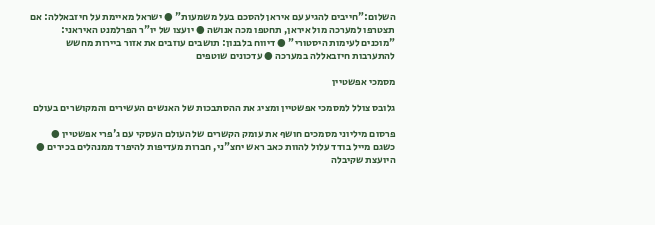השלום:"חייבים להגיע עם איראן להסכם בעל משמעות" ● ישראל מאיימת על חיזבאללה: אם תצטרפו למערכה מול איראן, תחטפו מכה אנושה ● יועצו של יו"ר הפרלמנט האיראני: "מוכנים לעימות היסטורי" ● דיווח בלבנון: תושבים עוזבים את אזור ביירות מחשש להתערבות חיזבאללה במערכה ● עדכונים שוטפים

מסמכי אפשטיין

גלובס צולל למסמכי אפשטיין ומציג את ההסתבכות של האנשים העשירים והמקושרים בעולם

פרסום מיליוני מסמכים חושף את עומק הקשרים של העולם העסקי עם ג'פרי אפשטיין ● כשגם מייל בודד עלול להוות כאב ראש יחצ"ני, חברות מעדיפות להיפרד ממנהלים בכירים ● היועצת שקיבלה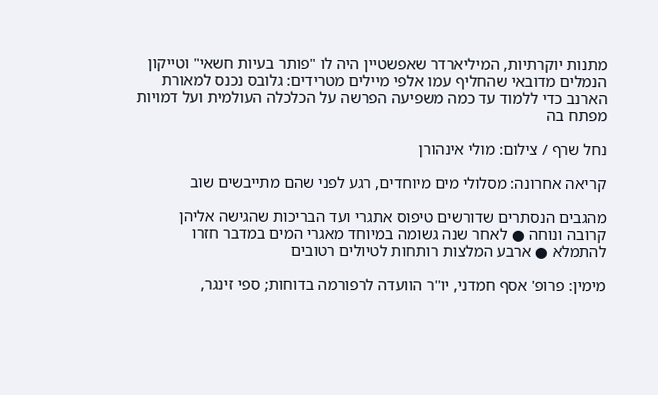מתנות יוקרתיות, המיליארדר שאפשטיין היה לו "פותר בעיות חשאי" וטייקון הנמלים מדובאי שהחליף עמו אלפי מיילים מטרידים: גלובס נכנס למאורת הארנב כדי ללמוד עד כמה משפיעה הפרשה על הכלכלה העולמית ועל דמויות מפתח בה

נחל שרף / צילום: מולי אינהורן

קריאה אחרונה: מסלולי מים מיוחדים, רגע לפני שהם מתייבשים שוב

מהגבים הנסתרים שדורשים טיפוס אתגרי ועד הבריכות שהגישה אליהן קרובה ונוחה ● לאחר שנה גשומה במיוחד מאגרי המים במדבר חזרו להתמלא ● ארבע המלצות רותחות לטיולים רטובים

מימין: פרופ' אסף חמדני, יו''ר הוועדה לרפורמה בדוחות; ספי זינגר,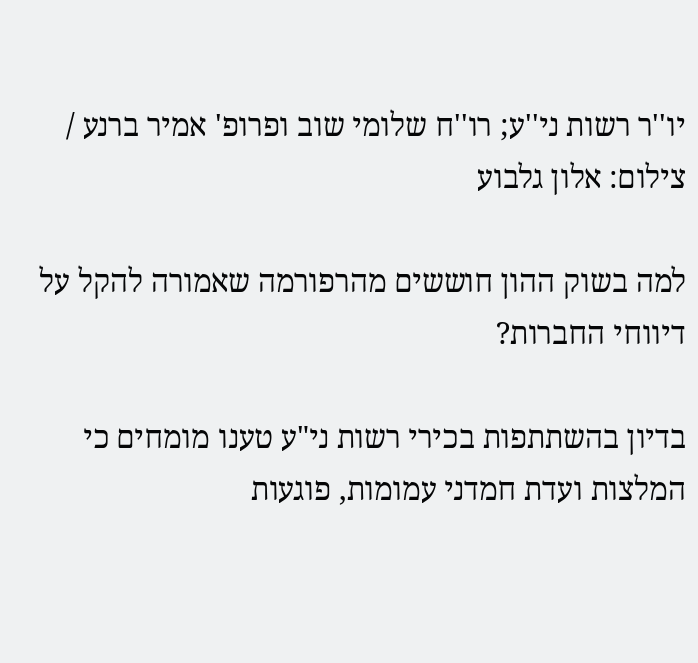יו''ר רשות ני''ע; רו''ח שלומי שוב ופרופ' אמיר ברנע / צילום: אלון גלבוע

למה בשוק ההון חוששים מהרפורמה שאמורה להקל על דיווחי החברות?

בדיון בהשתתפות בכירי רשות ני"ע טענו מומחים כי המלצות ועדת חמדני עמומות, פוגעות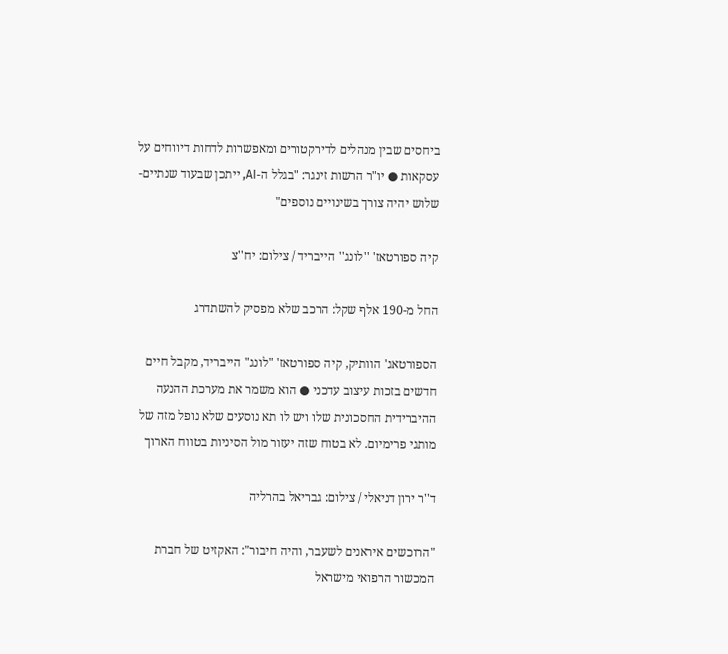ביחסים שבין מנהלים לדירקטורים ומאפשרות לדחות דיווחים על עסקאות ● יו"ר הרשות זינגר: "בגלל ה-AI, ייתכן שבעוד שנתיים-שלוש יהיה צורך בשינויים נוספים"

קיה ספורטאז' ''לונג'' הייבריד / צילום: יח''צ

החל מ-190 אלף שקל: הרכב שלא מפסיק להשתדרג

הספורטאג' הוותיק, קיה ספורטאז' "לונג" הייבריד, מקבל חיים חדשים בזכות עיצוב עדכני ● הוא משמר את מערכת ההנעה ההיברידית החסכונית שלו ויש לו תא נוסעים שלא נופל מזה של מותגי פרימיום. לא בטוח שזה יעזור מול הסיניות בטווח הארוך

ד''ר ירון דניאלי / צילום: גבריאל בהרליה

"הרוכשים איראנים לשעבר, והיה חיבור": האקזיט של חברת המכשור הרפואי מישראל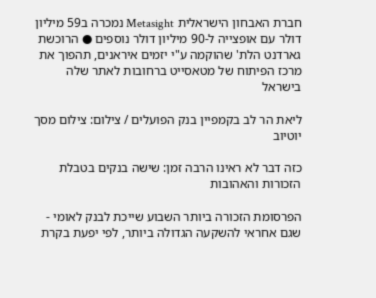חברת האבחון הישראלית Metasight נמכרה ב59 מיליון דולר עם אופצייה ל-90 מיליון דולר נוספים ● הרוכשת  גארדנט הלת' שהוקמה ע"י יזמים איראנים, תהפוך את מרכז הפיתוח של מטאסייט ברחובות לאתר שלה בישראל

ליאת הר לב בקמפיין בנק הפועלים / צילום: צילום מסך יוטיוב

כזה דבר לא ראינו הרבה זמן: שישה בנקים בטבלת הזכורות והאהובות

הפרסומת הזכורה ביותר השבוע שייכת לבנק לאומי - שגם אחראי להשקעה הגדולה ביותר, לפי יפעת בקרת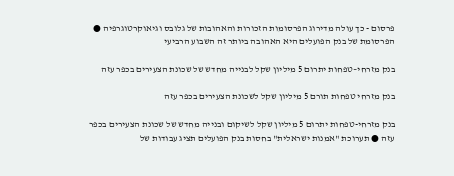פרסום - כך עולה מדירוג הפרסומות הזכורות והאהובות של גלובס וגיאוקרטוגרפיה ● הפרסומת של בנק הפועלים היא האהובה ביותר זה השבוע הרביעי

בנק מזרחי–טפחות יתרום 5 מיליון שקל לבנייה מחדש של שכונת הצעירים בכפר עזה

בנק מזרחי טפחות תורם 5 מיליון שקל לשכונת הצעירים בכפר עזה

בנק מזרחי-טפחות יתרום 5 מיליון שקל לשיקום ובנייה מחדש של שכונת הצעירים בכפר עזה ● תערוכת "אמנות ישראלית" בחסות בנק הפועלים תציג עבודות של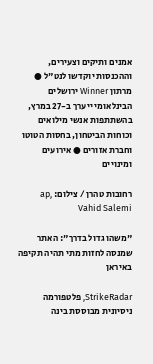אמנים ותיקים וצעירים, וההכנסות יוקדשו לנט"ל ● מרתון Winner ירושלים הבינלאומי ייערך ב-27 במרץ, בהשתתפות אנשי מילואים וכוחות הביטחון, בחסות הטוטו וחברת אזורים ● אירועים ומינויים

רחובות טהרן / צילום: ap, Vahid Salemi

"משהו גדול בדרך": האתר שמנסה לחזות מתי תהיה תקיפה באיראן

StrikeRadar, פלטפורמה ניסיונית מבוססת בינה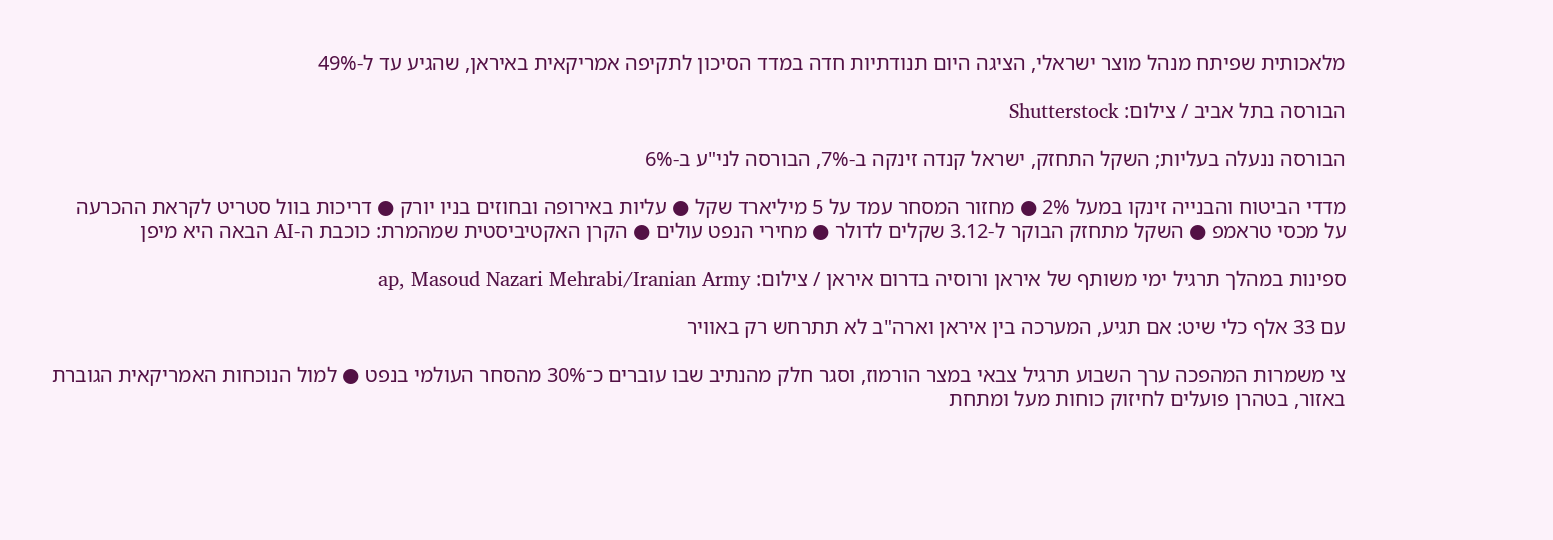מלאכותית שפיתח מנהל מוצר ישראלי, הציגה היום תנודתיות חדה במדד הסיכון לתקיפה אמריקאית באיראן, שהגיע עד ל-49%

הבורסה בתל אביב / צילום: Shutterstock

הבורסה ננעלה בעליות; השקל התחזק, ישראל קנדה זינקה ב-7%, הבורסה לני"ע ב-6%

מדדי הביטוח והבנייה זינקו במעל 2% ● מחזור המסחר עמד על 5 מיליארד שקל ● עליות באירופה ובחוזים בניו יורק ● דריכות בוול סטריט לקראת ההכרעה על מכסי טראמפ ● השקל מתחזק הבוקר ל-3.12 שקלים לדולר ● מחירי הנפט עולים ● הקרן האקטיביסטית שמהמרת: כוכבת ה-AI הבאה היא מיפן

ספינות במהלך תרגיל ימי משותף של איראן ורוסיה בדרום איראן / צילום: ap, Masoud Nazari Mehrabi/Iranian Army

עם 33 אלף כלי שיט: אם תגיע, המערכה בין איראן וארה"ב לא תתרחש רק באוויר

צי משמרות המהפכה ערך השבוע תרגיל צבאי במצר הורמוז, וסגר חלק מהנתיב שבו עוברים כ־30% מהסחר העולמי בנפט ● למול הנוכחות האמריקאית הגוברת באזור, בטהרן פועלים לחיזוק כוחות מעל ומתחת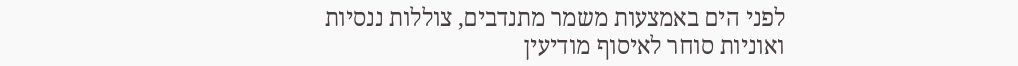לפני הים באמצעות משמר מתנדבים, צוללות ננסיות ואוניות סוחר לאיסוף מודיעין